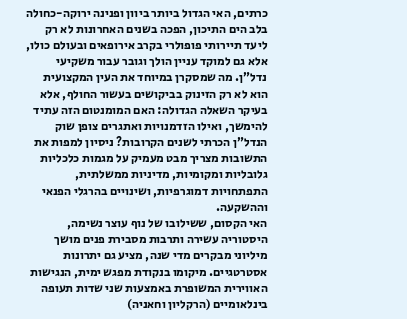כרתים, האי הגדול ביותר ביוון ופנינה ירוקה-כחולה בלב הים התיכון, הפכה בשנים האחרונות לא רק ליעד תיירותי פופולרי בקרב אירופאים ובעולם כולו, אלא גם למוקד עניין הולך וגובר עבור משקיעי נדל”ן. מה שמסקרן במיוחד את העין המקצועית הוא לא רק הזינוק בביקושים בעשור החולף, אלא בעיקר השאלה הגדולה: האם המומנטום הזה עתיד להימשך, ואילו הזדמנויות ואתגרים צופן שוק הנדל”ן הכרתי לשנים הקרובות? ניסיון למפות את התשובות מצריך מבט מעמיק על מגמות כלכליות גלובליות ומקומיות, מדיניות ממשלתית, התפתחויות דמוגרפיות, ושינויים בהרגלי הפנאי וההשקעה.
האי הקסום, ששילובו של נוף עוצר נשימה, היסטוריה עשירה ותרבות מסבירת פנים מושך מיליוני מבקרים מדי שנה, מציע גם יתרונות אסטרטגיים. מיקומו בנקודת מפגש ימית, הנגישות האווירית המשופרת באמצעות שני שדות תעופה בינלאומיים (הרקליון וחאניה)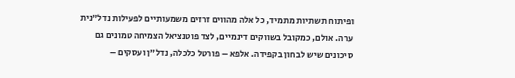ופיתוח תשתיות מתמיד, כל אלה מהווים זרזים משמעותיים לפעילות נדל”נית ערה. אולם, כמקובל בשווקים דינמיים, לצד פוטנציאל הצמיחה טמונים גם סיכונים שיש לבחון בקפידה. אלפא – פורטל כלכלה, נדל”ן ועסקים –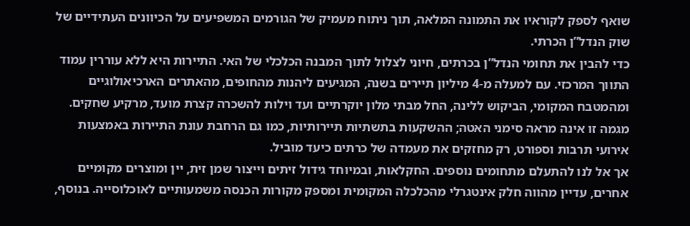שואף לספק לקוראיו את התמונה המלאה, תוך ניתוח מעמיק של הגורמים המשפיעים על הכיוונים העתידיים של שוק הנדל”ן הכרתי.
כדי להבין את תחומי הנדל”ן בכרתים, חיוני לצלול לתוך המבנה הכלכלי של האי. התיירות היא ללא עוררין עמוד התווך המרכזי. עם למעלה מ-4 מיליון תיירים בשנה, המגיעים ליהנות מהחופים, מהאתרים הארכיאולוגיים ומהמטבח המקומי, הביקוש ללינה, החל מבתי מלון יוקרתיים ועד וילות להשכרה קצרת מועד, מרקיע שחקים. מגמה זו אינה מראה סימני האטה; ההשקעות בתשתיות תיירותיות, כמו גם הרחבת עונת התיירות באמצעות אירועי תרבות וספורט, רק מחזקים את מעמדה של כרתים כיעד מוביל.
אך אל לנו להתעלם מתחומים נוספים. החקלאות, ובמיוחד גידול זיתים וייצור שמן זית, יין ומוצרים מקומיים אחרים, עדיין מהווה חלק אינטגרלי מהכלכלה המקומית ומספק מקורות הכנסה משמעותיים לאוכלוסייה. בנוסף,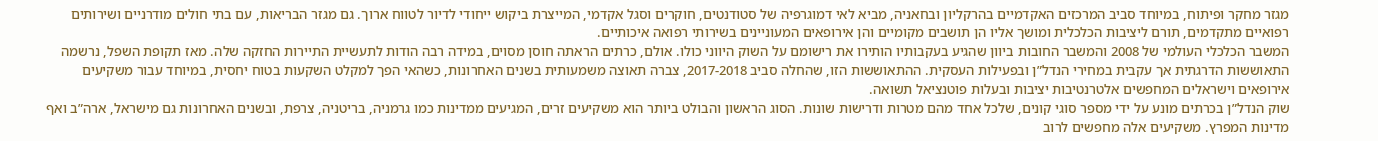מגזר מחקר ופיתוח, במיוחד סביב המרכזים האקדמיים בהרקליון ובחאניה, מביא לאי דמוגרפיה של סטודנטים, חוקרים וסגל אקדמי, המייצרת ביקוש ייחודי לדיור לטווח ארוך. גם מגזר הבריאות, עם בתי חולים מודרניים ושירותים רפואיים מתקדמים, תורם ליציבות הכלכלית ומושך אליו הן תושבים מקומיים והן אירופאים המעוניינים בשירותי רפואה איכותיים.
המשבר הכלכלי העולמי של 2008 והמשבר החובות ביוון שהגיע בעקבותיו הותירו את רישומם על השוק היווני כולו. אולם, כרתים הראתה חוסן מסוים, במידה רבה הודות לתעשיית התיירות החזקה שלה. מאז תקופת השפל, נרשמה התאוששות הדרגתית אך עקבית במחירי הנדל”ן ובפעילות העסקית. ההתאוששות הזו, שהחלה סביב 2017-2018, צברה תאוצה משמעותית בשנים האחרונות, כשהאי הפך למקלט השקעות בטוח יחסית, במיוחד עבור משקיעים אירופאים וישראלים המחפשים אלטרנטיבות יציבות ובעלות פוטנציאל תשואה.
שוק הנדל”ן בכרתים מונע על ידי מספר סוגי קונים, שלכל אחד מהם מטרות ודרישות שונות. הסוג הראשון והבולט ביותר הוא משקיעים זרים, המגיעים ממדינות כמו גרמניה, בריטניה, צרפת, ובשנים האחרונות גם מישראל, ארה”ב ואף מדינות המפרץ. משקיעים אלה מחפשים לרוב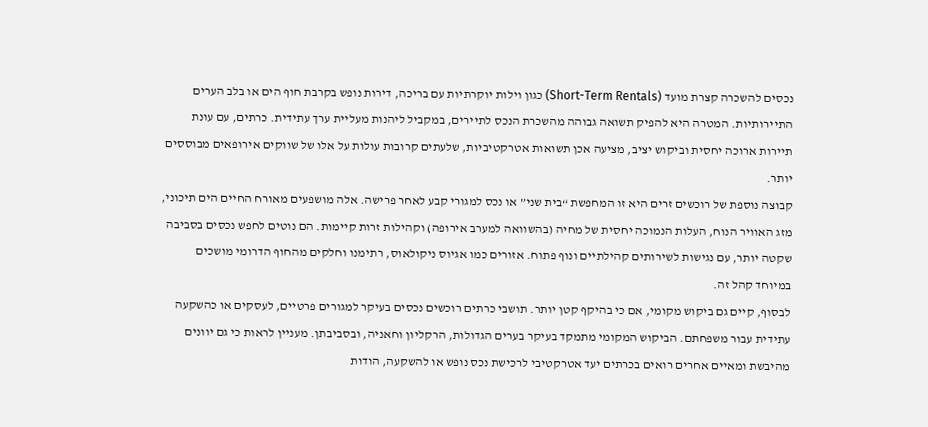נכסים להשכרה קצרת מועד (Short-Term Rentals) כגון וילות יוקרתיות עם בריכה, דירות נופש בקרבת חוף הים או בלב הערים התיירותיות. המטרה היא להפיק תשואה גבוהה מהשכרת הנכס לתיירים, במקביל ליהנות מעליית ערך עתידית. כרתים, עם עונת תיירות ארוכה יחסית וביקוש יציב, מציעה אכן תשואות אטרקטיביות, שלעתים קרובות עולות על אלו של שווקים אירופאים מבוססים יותר.
קבוצה נוספת של רוכשים זרים היא זו המחפשת “בית שני” או נכס למגורי קבע לאחר פרישה. אלה מושפעים מאורח החיים הים תיכוני, מזג האוויר הנוח, העלות הנמוכה יחסית של מחיה (בהשוואה למערב אירופה) וקהילות זרות קיימות. הם נוטים לחפש נכסים בסביבה שקטה יותר, עם נגישות לשירותים קהילתיים ונוף פתוח. אזורים כמו אגיוס ניקולאוס, רתימנו וחלקים מהחוף הדרומי מושכים במיוחד קהל זה.
לבסוף, קיים גם ביקוש מקומי, אם כי בהיקף קטן יותר. תושבי כרתים רוכשים נכסים בעיקר למגורים פרטיים, לעסקים או כהשקעה עתידית עבור משפחתם. הביקוש המקומי מתמקד בעיקר בערים הגדולות, הרקליון וחאניה, ובסביבתן. מעניין לראות כי גם יוונים מהיבשת ומאיים אחרים רואים בכרתים יעד אטרקטיבי לרכישת נכס נופש או להשקעה, הודות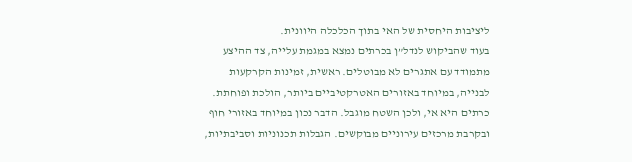ליציבות היחסית של האי בתוך הכלכלה היוונית.
בעוד שהביקוש לנדל”ן בכרתים נמצא במגמת עלייה, צד ההיצע מתמודד עם אתגרים לא מבוטלים. ראשית, זמינות הקרקעות לבנייה, במיוחד באזורים האטרקטיביים ביותר, הולכת ופוחתת. כרתים היא אי, ולכן השטח מוגבל. הדבר נכון במיוחד באזורי חוף ובקרבת מרכזים עירוניים מבוקשים. הגבלות תכנוניות וסביבתיות,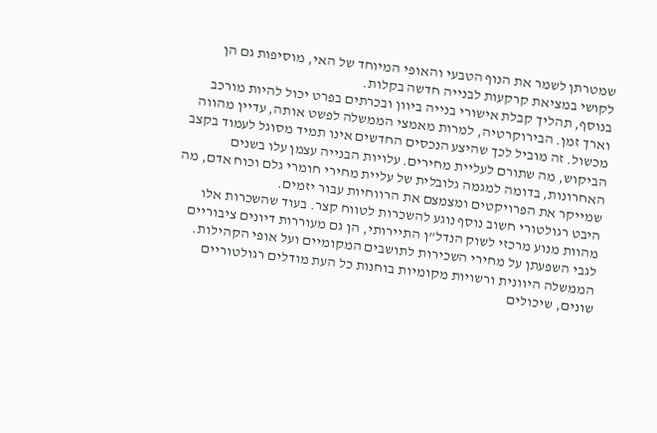שמטרתן לשמר את הנוף הטבעי והאופי המיוחד של האי, מוסיפות גם הן לקושי במציאת קרקעות לבנייה חדשה בקלות.
בנוסף, תהליך קבלת אישורי בנייה ביוון ובכרתים בפרט יכול להיות מורכב וארך זמן. הבירוקרטיה, למרות מאמצי הממשלה לפשט אותה, עדיין מהווה מכשול. זה מוביל לכך שהיצע הנכסים החדשים אינו תמיד מסוגל לעמוד בקצב הביקוש, מה שתורם לעליית מחירים. עלויות הבנייה עצמן עלו בשנים האחרונות, בדומה למגמה גלובלית של עליית מחירי חומרי גלם וכוח אדם, מה שמייקר את הפרויקטים ומצמצם את הרווחיות עבור יזמים.
היבט רגולטורי חשוב נוסף נוגע להשכרות לטווח קצר. בעוד שהשכרות אלו מהוות מנוע מרכזי לשוק הנדל”ן התיירותי, הן גם מעוררות דיונים ציבוריים לגבי השפעתן על מחירי השכירות לתושבים המקומיים ועל אופי הקהילות. הממשלה היוונית ורשויות מקומיות בוחנות כל העת מודלים רגולטוריים שונים, שיכולים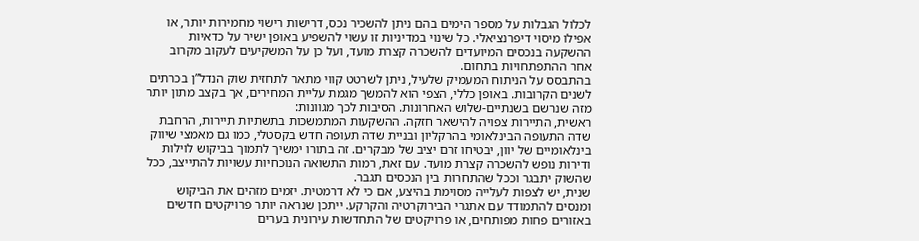לכלול הגבלות על מספר הימים בהם ניתן להשכיר נכס, דרישות רישוי מחמירות יותר, או אפילו מיסוי דיפרנציאלי. כל שינוי במדיניות זו עשוי להשפיע באופן ישיר על כדאיות ההשקעה בנכסים המיועדים להשכרה קצרת מועד, ועל כן על המשקיעים לעקוב מקרוב אחר ההתפתחויות בתחום.
בהתבסס על הניתוח המעמיק שלעיל, ניתן לשרטט קווי מתאר לתחזית שוק הנדל”ן בכרתים לשנים הקרובות. באופן כללי, הצפי הוא להמשך מגמת עליית המחירים, אך בקצב מתון יותר מזה שנרשם בשנתיים-שלוש האחרונות. הסיבות לכך מגוונות:
ראשית, התיירות צפויה להישאר חזקה. ההשקעות המתמשכות בתשתיות תיירות, הרחבת שדה התעופה הבינלאומי בהרקליון ובניית שדה תעופה חדש בקסטלי, כמו גם מאמצי שיווק בינלאומיים של יוון, יבטיחו זרם יציב של מבקרים. זה בתורו ימשיך לתמוך בביקוש לוילות ודירות נופש להשכרה קצרת מועד. עם זאת, רמות התשואה הנוכחיות עשויות להתייצב, ככל שהשוק יתבגר וככל שהתחרות בין הנכסים תגבר.
שנית, יש לצפות לעלייה מסוימת בהיצע, אם כי לא דרמטית. יזמים מזהים את הביקוש ומנסים להתמודד עם אתגרי הבירוקרטיה והקרקע. ייתכן שנראה יותר פרויקטים חדשים באזורים פחות מפותחים, או פרויקטים של התחדשות עירונית בערים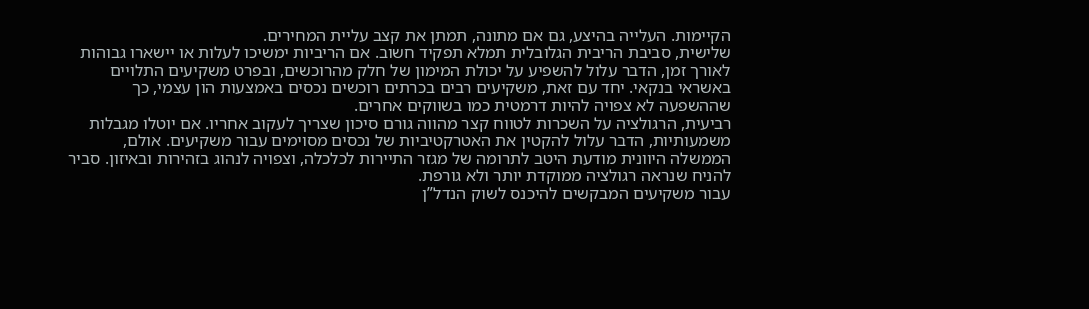הקיימות. העלייה בהיצע, גם אם מתונה, תמתן את קצב עליית המחירים.
שלישית, סביבת הריבית הגלובלית תמלא תפקיד חשוב. אם הריביות ימשיכו לעלות או יישארו גבוהות לאורך זמן, הדבר עלול להשפיע על יכולת המימון של חלק מהרוכשים, ובפרט משקיעים התלויים באשראי בנקאי. יחד עם זאת, משקיעים רבים בכרתים רוכשים נכסים באמצעות הון עצמי, כך שההשפעה לא צפויה להיות דרמטית כמו בשווקים אחרים.
רביעית, הרגולציה על השכרות לטווח קצר מהווה גורם סיכון שצריך לעקוב אחריו. אם יוטלו מגבלות משמעותיות, הדבר עלול להקטין את האטרקטיביות של נכסים מסוימים עבור משקיעים. אולם, הממשלה היוונית מודעת היטב לתרומה של מגזר התיירות לכלכלה, וצפויה לנהוג בזהירות ובאיזון. סביר להניח שנראה רגולציה ממוקדת יותר ולא גורפת.
עבור משקיעים המבקשים להיכנס לשוק הנדל”ן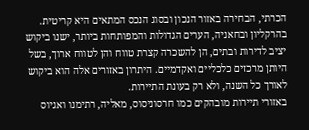הכרתי, הבחירה באזור הנכון ובסוג הנכס המתאים היא קריטית. בהרקליון ובחאניה, הערים הגדולות והמפותחות ביותר, ישנו ביקוש יציב לדירות ובתים, הן להשכרה קצרת טווח והן לטווח ארוך, בשל היותן מרכזים כלכליים ואקדמיים. היתרון באזורים אלה הוא ביקוש לאורך כל השנה, ולא רק בעונת התיירות.
באזורי תיירות מובהקים כמו חרסוניסוס, מאליה, רתימנו ואגיוס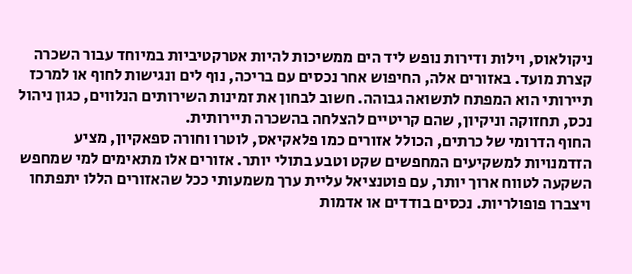ניקולאוס, וילות ודירות נופש ליד הים ממשיכות להיות אטרקטיביות במיוחד עבור השכרה קצרת מועד. באזורים אלה, החיפוש אחר נכסים עם בריכה, נוף לים ונגישות לחוף או למרכז תיירותי הוא המפתח לתשואה גבוהה. חשוב לבחון את זמינות השירותים הנלווים, כגון ניהול נכס, תחזוקה וניקיון, שהם קריטיים להצלחה בהשכרה תיירותית.
החוף הדרומי של כרתים, הכולל אזורים כמו פלאקיאס, לוטרו וחורה ספאקיון, מציע הזדמנויות למשקיעים המחפשים שקט וטבע בתולי יותר. אזורים אלו מתאימים למי שמחפש השקעה לטווח ארוך יותר, עם פוטנציאל עליית ערך משמעותי ככל שהאזורים הללו יתפתחו ויצברו פופולריות. נכסים בודדים או אדמות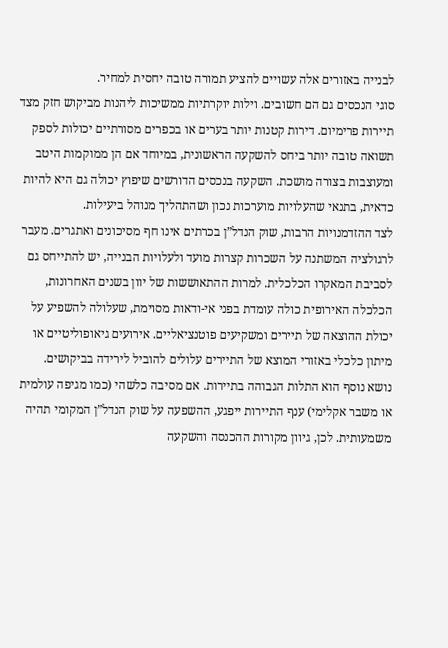לבנייה באזורים אלה עשויים להציע תמורה טובה יחסית למחיר.
סוגי הנכסים גם הם חשובים. וילות יוקרתיות ממשיכות ליהנות מביקוש חזק מצד תיירות פרימיום. דירות קטנות יותר בערים או בכפרים מסורתיים יכולות לספק תשואה טובה יותר ביחס להשקעה הראשונית, במיוחד אם הן ממוקמות היטב ומעוצבות בצורה מושכת. השקעה בנכסים הדורשים שיפוץ יכולה גם היא להיות כדאית, בתנאי שהעלויות מוערכות נכון ושהתהליך מנוהל ביעילות.
לצד ההזדמנויות הרבות, שוק הנדל”ן בכרתים אינו חף מסיכונים ואתגרים. מעבר לרגולציה המשתנה על השכרות קצרות מועד ולעלויות הבנייה, יש להתייחס גם לסביבת המאקרו הכלכלית. למרות ההתאוששות של יוון בשנים האחרונות, הכלכלה האירופית כולה עומדת בפני אי-ודאות מסוימת, שעלולה להשפיע על יכולת ההוצאה של תיירים ומשקיעים פוטנציאליים. אירועים גיאופוליטיים או מיתון כלכלי באזורי המוצא של התיירים עלולים להוביל לירידה בביקושים.
נושא נוסף הוא התלות הגבוהה בתיירות. אם מסיבה כלשהי (כמו מגיפה עולמית או משבר אקלימי) ענף התיירות ייפגע, ההשפעה על שוק הנדל”ן המקומי תהיה משמעותית. לכן, גיוון מקורות ההכנסה והשקעה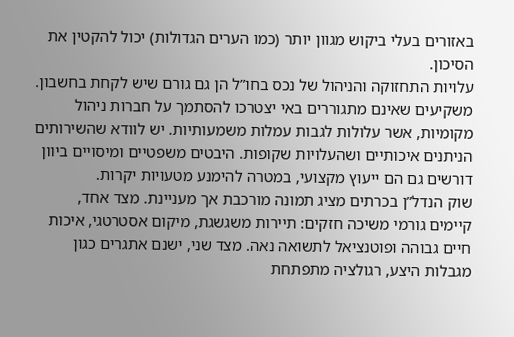באזורים בעלי ביקוש מגוון יותר (כמו הערים הגדולות) יכול להקטין את הסיכון.
עלויות התחזוקה והניהול של נכס בחו”ל הן גם גורם שיש לקחת בחשבון. משקיעים שאינם מתגוררים באי יצטרכו להסתמך על חברות ניהול מקומיות, אשר עלולות לגבות עמלות משמעותיות. יש לוודא שהשירותים הניתנים איכותיים ושהעלויות שקופות. היבטים משפטיים ומיסויים ביוון דורשים גם הם ייעוץ מקצועי, במטרה להימנע מטעויות יקרות.
שוק הנדל”ן בכרתים מציג תמונה מורכבת אך מעניינת. מצד אחד, קיימים גורמי משיכה חזקים: תיירות משגשגת, מיקום אסטרטגי, איכות חיים גבוהה ופוטנציאל לתשואה נאה. מצד שני, ישנם אתגרים כגון מגבלות היצע, רגולציה מתפתחת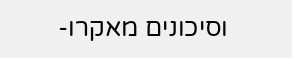וסיכונים מאקרו-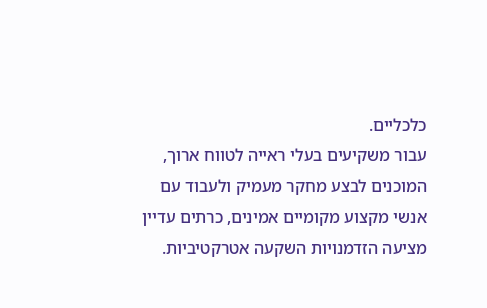כלכליים.
עבור משקיעים בעלי ראייה לטווח ארוך, המוכנים לבצע מחקר מעמיק ולעבוד עם אנשי מקצוע מקומיים אמינים, כרתים עדיין מציעה הזדמנויות השקעה אטרקטיביות.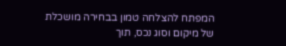המפתח להצלחה טמון בבחירה מושכלת של מיקום וסוג נכס, תוך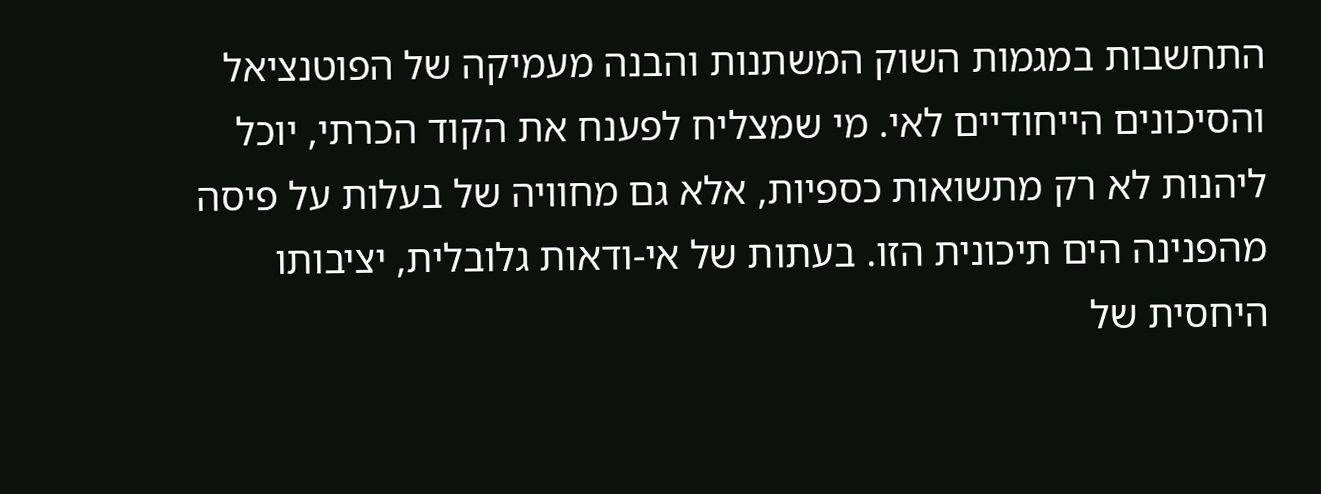התחשבות במגמות השוק המשתנות והבנה מעמיקה של הפוטנציאל והסיכונים הייחודיים לאי. מי שמצליח לפענח את הקוד הכרתי, יוכל ליהנות לא רק מתשואות כספיות, אלא גם מחוויה של בעלות על פיסה מהפנינה הים תיכונית הזו. בעתות של אי-ודאות גלובלית, יציבותו היחסית של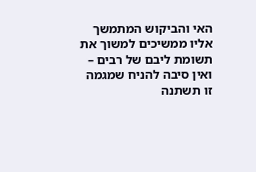האי והביקוש המתמשך אליו ממשיכים למשוך את תשומת ליבם של רבים – ואין סיבה להניח שמגמה זו תשתנה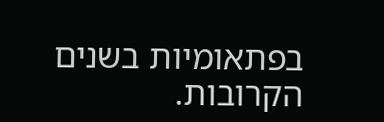בפתאומיות בשנים הקרובות.